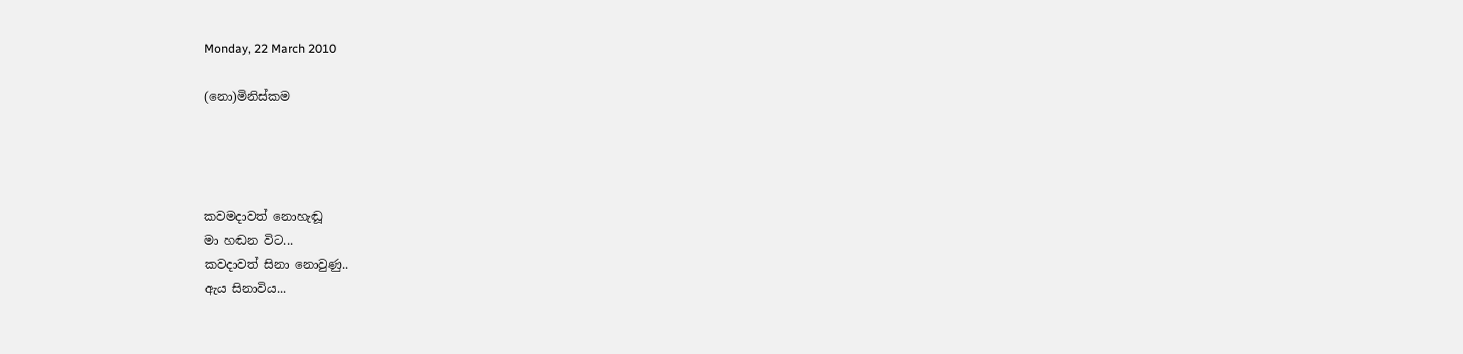Monday, 22 March 2010

(නො)මිනිස්කම




කවමදාවත් නොහැඬූ
මා හඬන විට...
කවදාවත් සිනා නොවුණු..
ඇය සිනාවිය...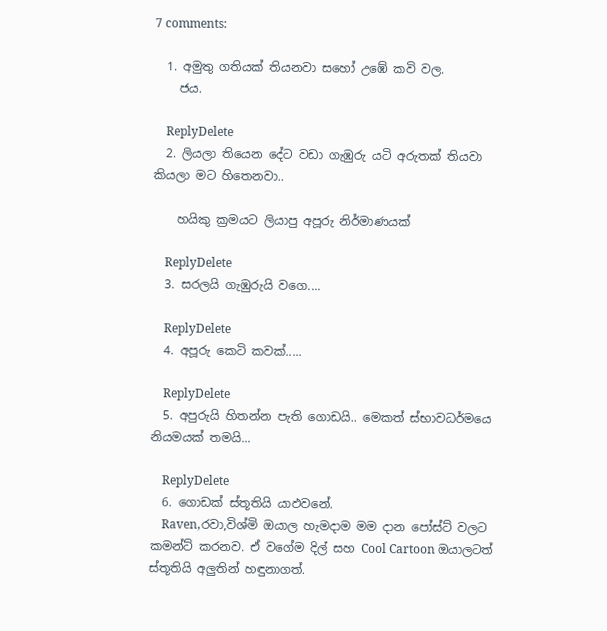7 comments:

  1. අමුතු ගතියක් තියනවා සහෝ උඹේ කවි වල.
    ජය.

    ReplyDelete
  2. ලියලා තියෙන දේට වඩා ගැඹුරු යටි අරුතක් තියවා කියලා මට හිතෙනවා..

    හයිකු ක්‍රමයට ලියාපු අපූරු නිර්මාණයක්

    ReplyDelete
  3. සරලයි ගැඹුරුයි වගෙ....

    ReplyDelete
  4. අපූරු කෙටි කවක්.....

    ReplyDelete
  5. අපුරුයි හිතන්න පැති ගොඩයි.. මෙකත් ස්භාවධර්මයෙ නියමයක් තමයි...

    ReplyDelete
  6. ගොඩක් ස්තූතියි යාඵවනේ.
    Raven,රවා,විශ්මි ඔයාල හැමදාම මම දාන පෝස්ට් වලට කමන්ට් කරනව. ඒ වගේම දිල් සහ Cool Cartoon ඔයාලටත් ස්තූතියි අලුතින් හඳුනාගත්.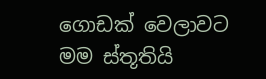ගොඩක් වෙලාවට මම ස්තූතියි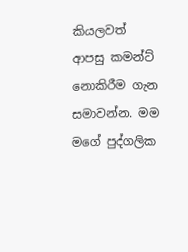කියලවත් ආපසු කමන්ට් නොකිරීම ගැන සමාවන්න. මම මගේ පුද්ගලික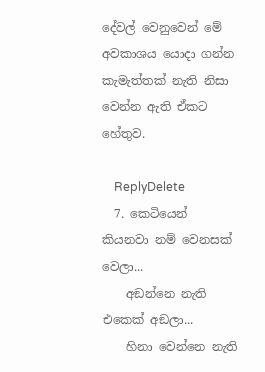දේවල් වෙනුවෙන් මේ අවකාශය යොදා ගන්න කැමැත්තක් නැති නිසා වෙන්න ඇති ඒකට හේතුව.

    ReplyDelete
  7. කෙටියෙන් කියනවා නම් වෙනසක් වෙලා...
    අඞන්නෙ නැති එකෙක් අඞලා...
    හිනා වෙන්නෙ නැති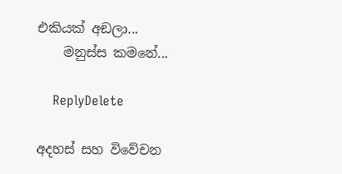එකියක් අඞලා...
    මනුස්ස කමනේ...

    ReplyDelete

අදහස් සහ වි‍වේචන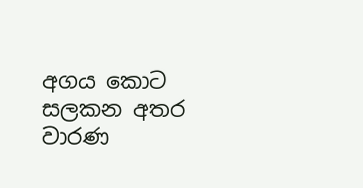අගය කොට සලකන අතර වාරණ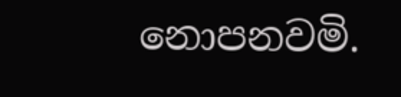නොපනවමි.